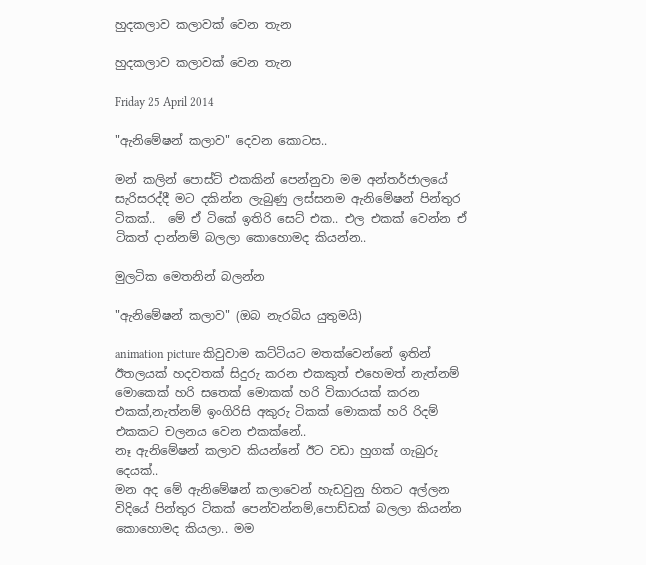හුදකලාව කලාවක් වෙන තැන

හුදකලාව කලාවක් වෙන තැන

Friday 25 April 2014

"ඇනිමේෂන් කලාව" දෙවන කොටස..

මන් කලින් පොස්ට් එකකින් පෙන්නුවා මම අන්තර්ජාලයේ සැරිසරද්දී මට දකින්න ලැබුණු ලස්සනම ඇනිමේෂන් පින්තුර ටිකක්..  මේ ඒ ටිකේ ඉතිරි සෙට් එක.. එල එකක් වෙන්න ඒ ටිකත් දාන්නම් බලලා කොහොමද කියන්න..

මුලටික මෙතනින් බලන්න

"ඇනිමේෂන් කලාව" (ඔබ නැරබිය යුතුමයි)

animation picture කිවුවාම කට්ටියට මතක්වෙන්නේ ඉතින් ඊතලයක් හදවතක් සිදුරු කරන එකකුත් එහෙමත් නැත්නම් මොකෙක් හරි සතෙක් මොකක් හරි විකාරයක් කරන එකක්,නැත්නම් ඉංගිරිසි අකුරු ටිකක් මොකක් හරි රිදම් එකකට චලනය වෙන එකක්නේ..
නෑ ඇනිමේෂන් කලාව කියන්නේ ඊට වඩා හුගක් ගැබුරු දෙයක්..
මන අද මේ ඇනිමේෂන් කලාවෙන් හැඩවුනු හිතට අල්ලන විදියේ පින්තුර ටිකක් පෙන්වන්නම්,පොඩ්ඩක් බලලා කියන්න කොහොමද කියලා.. මම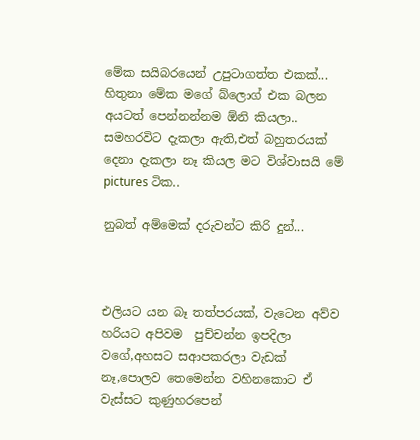මේක සයිබරයෙන් උපුටාගත්ත එකක්... හිතුනා මේක මගේ බ්ලොග් එක බලන අයටත් පෙන්නන්නම ඕනි කියලා..
සමහරවිට දැකලා ඇති,එත් බහුතරයක් දෙනා දැකලා නෑ කියල මට විශ්වාසයි මේ pictures ටි‍ක..

නුබත් අම්මෙක් දරුවන්ට කිරි දුන්...



එලියට යන බෑ තත්පරයක්, වැටෙන අව්ව හරියට අපිවම  පුච්චන්න ඉපදිලා වගේ,අහසට සආපකරලා වැඩක් නෑ,පොලව තෙමෙන්න වහිනකොට ඒ වැස්සට කුණුහරපෙන්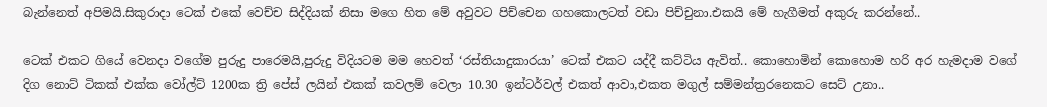බැන්නෙත් අපිමයි.සිකුරාදා ටෙක් එකේ වෙච්ච සිද්දියක් නිසා මගෙ හිත මේ අවුවට පිච්චෙන ගහකොලටත් වඩා පිච්චුනා.එකයි මේ හැගීමත් අකුරු කරන්නේ..

ටෙක් එකට ගියේ වෙනදා වගේම පුරුදු පාරෙමයි,පුරුදු විදියටම මම හෙවත් ‘රස්තියාදුකාරයා’ ටෙක් එකට යද්දී කට්ටිය ඇවිත්.. කොහොමින් කොහොම හරි අර හැමදාම වගේ දිග නොට් ටිකක් එක්ක වෝල්ට් 1200ක ත්‍රි පේස් ලයින් එකක් කවලම් වෙලා 10.30 ඉන්ටර්වල් එකත් ආවා,එකත මගුල් සම්මන්ත්‍රරනෙකට සෙට් උනා..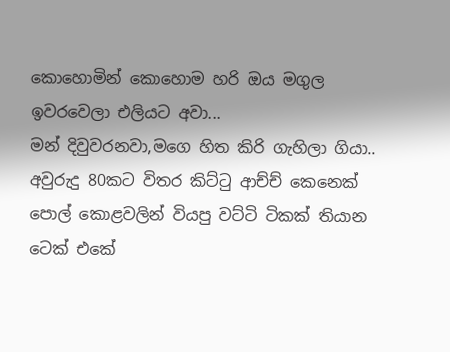කොහොමින් කොහොම හරි ඔය මගුල ඉවරවෙලා එලියට අවා...
මන් දිවුවරනවා,මගෙ හිත කිරි ගැහිලා ගියා.. අවුරුදු 80කට විතර කිට්ටු ආච්ච් කෙනෙක් පොල් කොළවලින් වියපු වට්ටි ටිකක් තියාන ටෙක් එකේ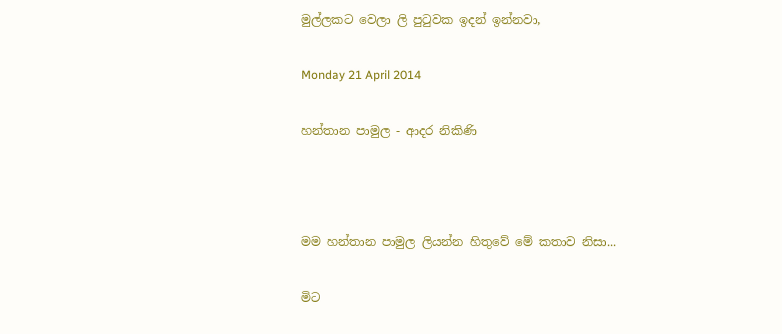මුල්ලකට වෙලා ලි පුටුවක ඉදන් ඉන්නවා,

Monday 21 April 2014

හන්තාන පාමුල - ආදර නිකිණි



මම හන්තාන පාමුල ලියන්න හිතුවේ මේ කතාව නිසා...

මිට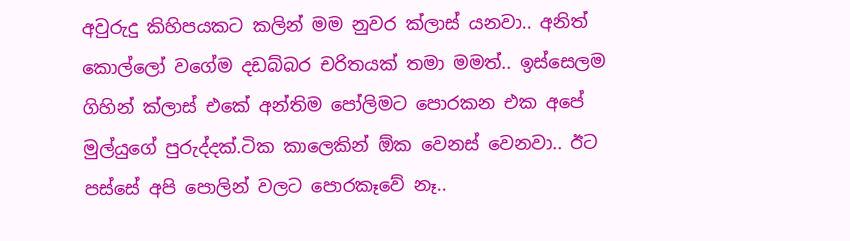අවුරුදු කිහිපයකට කලින් මම නුවර ක්ලාස් යනවා.. අනිත් කොල්ලෝ වගේම දඩබ්බර චරිතයක් තමා මමත්.. ඉස්සෙලම ගිහින් ක්ලාස් එකේ අන්තිම පෝලිමට පොරකන එක අපේ මුල්යුගේ පුරුද්දක්.ටික කාලෙකින් ඕක වෙනස් වෙනවා.. ඊට පස්සේ අපි පොලින් වලට පොරකෑවේ නෑ..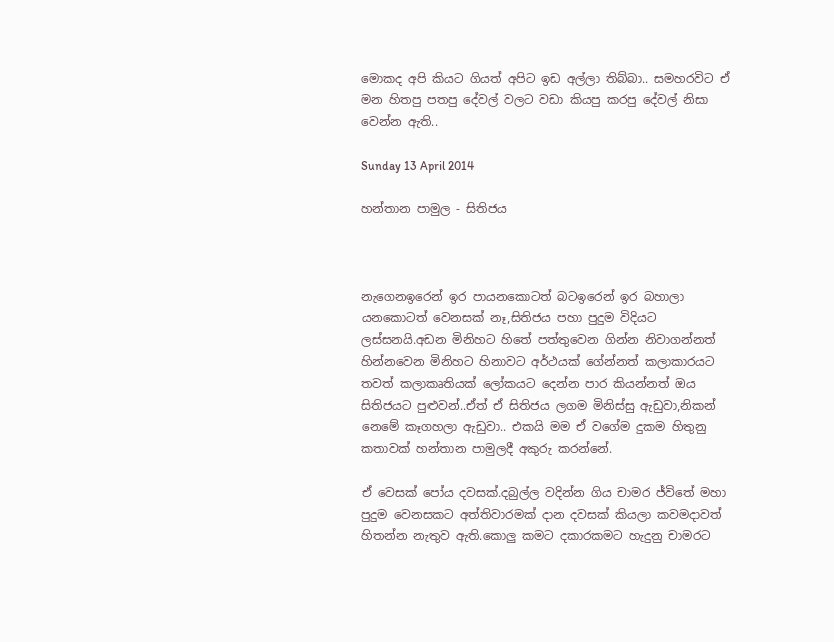මොකද අපි කියට ගියත් අපිට ඉඩ අල්ලා තිබ්බා.. සමහරවිට ඒ මන හිතපු පතපු දේවල් වලට වඩා කියපු කරපු දේවල් නිසා වෙන්න ඇති..

Sunday 13 April 2014

හන්තාන පාමුල - සිතිජය



නැගෙනඉරෙන් ඉර පායනකොටත් බටඉරෙන් ඉර බහාලා යනකොටත් වෙනසක් නෑ,සිතිජය පහා පුදුම විදියට ලස්සනයි.අඩන මිනිහට හිතේ පත්තුවෙන ගින්න නිවාගන්නත් හින්නවෙන මිනිහට හිනාවට අර්ථයක් ගේන්නත් කලාකාරයට තවත් කලාකෘතියක් ලෝකයට දෙන්න පාර කියන්නත් ඔය සිතිජයට පුළුවන්..ඒත් ඒ සිතිජය ලගම මිනිස්සු ඇඩුවා,නිකන් නෙමේ කෑගහලා ඇඩුවා.. එකයි මම ඒ වගේම දුකම හිතුනු කතාවක් හන්තාන පාමුලදී අකුරු කරන්නේ.

ඒ වෙසක් පෝය දවසක්.දබුල්ල වදින්න ගිය චාමර ජ්විතේ මහා පුදුම වෙනසකට අත්තිවාරමක් දාන දවසක් කියලා කවමදාවත් හිතන්න නැතුව ඇති.කොලු කමට දකාරකමට හැදුනු චාමරට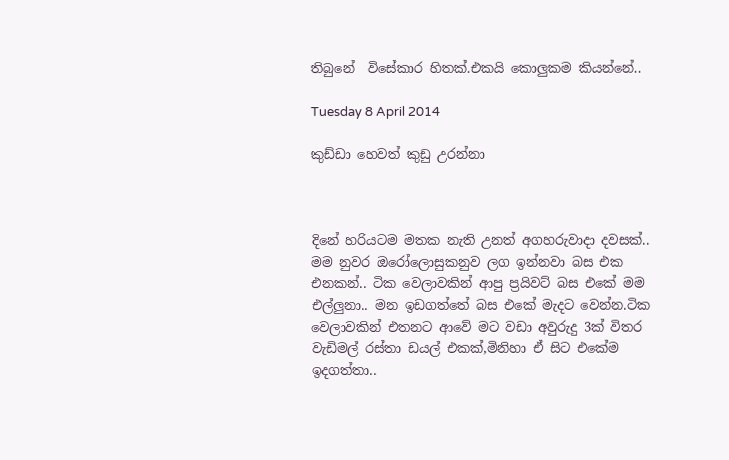තිබුනේ  විසේකාර හිතක්.එකයි කොලුකම කියන්නේ..

Tuesday 8 April 2014

කුඩ්ඩා හෙවත් කුඩු උරන්නා



දිනේ හරියටම මතක නැති උනත් අගහරුවාදා දවසක්.. මම නුවර ඔරෝලොසුකනුව ලග ඉන්නවා බස එක එනකන්.. ටික වෙලාවකින් ආපු ප්‍රයිවට් බස එකේ මම එල්ලුනා.. මන ඉඩගත්තේ බස එකේ මැදට වෙන්න.ටික වෙලාවකින් එතනට ආවේ මට වඩා අවුරුදු 3ක් විතර වැඩිමල් රස්තා ඩයල් එකක්,මිනිහා ඒ සිට එකේම ඉදගත්තා..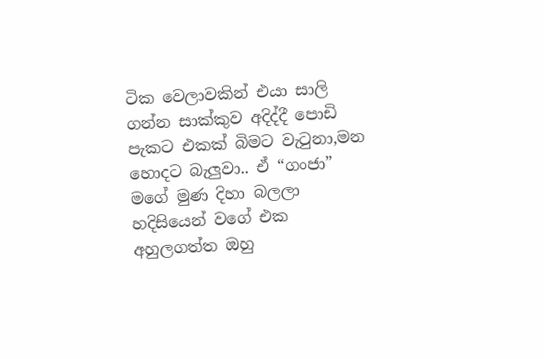ටික වෙලාවකින් එයා සාලි ගන්න සාක්කුව අදිද්දී පොඩි පැකට එකක් බිමට වැටුනා,මන හොදට බැලුවා.. ඒ “ගංජා”
මගේ මුණ දිහා බලලා හදිසියෙන් වගේ එක අහුලගත්ත ඔහු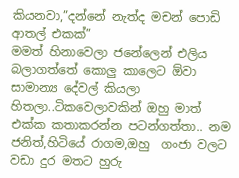කියනවා,”දන්නේ නැත්ද මචන් පොඩි ආතල් එකක්”
මමත් හිනාවෙලා ජනේලෙන් එලිය බලාගත්තේ කොලු කාලෙට ඕවා සාමාන්‍ය දේවල් කියලා හිතලා..ටිකවෙලාවකින් ඔහු මාත් එක්ක කතාකරන්න පටන්ගත්තා.. නම ජනිත්,හිටියේ රාගම,ඔහු  ගංජා වලට වඩා දුර මතට හුරු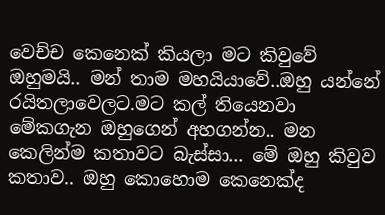වෙච්ච කෙනෙක් කියලා මට කිවුවේ ඔහුමයි.. මන් තාම මහයියාවේ..ඔහු යන්නේ රයිතලාවෙලට.මට කල් තියෙනවා මේකගැන ඔහුගෙන් අහගන්න.. මන කෙලින්ම කතාවට බැස්සා... මේ ඔහු කිවුව කතාව.. ඔහු කොහොම කෙනෙක්ද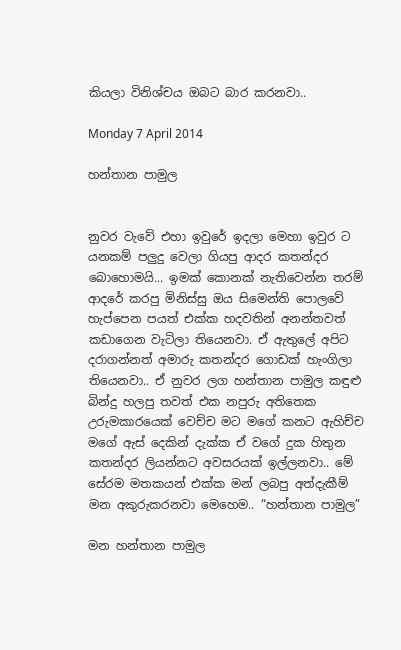කියලා විනිශ්චය ඔබට බාර කරනවා..

Monday 7 April 2014

හන්තාන පාමුල


නුවර වැවේ එහා ඉවුරේ ඉදලා මෙහා ඉවුර ට යනකම් පලුදු වෙලා ගියපු ආදර කතන්දර බොහොමයි... ඉමක් කොනක් නැතිවෙන්න තරම් ආදරේ කරපු මිනිස්සු ඔය සිමෙන්ති පොලවේ හැප්පෙන පයත් එක්ක හදවතින් අනන්තවත් කඩාගෙන වැටිලා තියෙනවා. ඒ ඇතුලේ අපිට දරාගන්නත් අමාරු කතන්දර ගොඩක් හැංගිලා තියෙනවා.. ඒ නුවර ලග හන්තාන පාමුල කඳුළු බින්දු හලපු තවත් එක නපුරු අතිතෙක උරුමකාරයෙක් වෙච්ච මට මගේ කනට ඇහිච්ච මගේ ඇස් දෙකින් දැක්ක ඒ වගේ දුක හිතුන කතන්දර ලියන්නට අවසරයක් ඉල්ලනවා.. මේ සේරම මතකයන් එක්ක මන් ලබපු අත්දැකීම් මන අකුරුකරනවා මෙහෙම.. “හන්තාන පාමුල”

මන හන්තාන පාමුල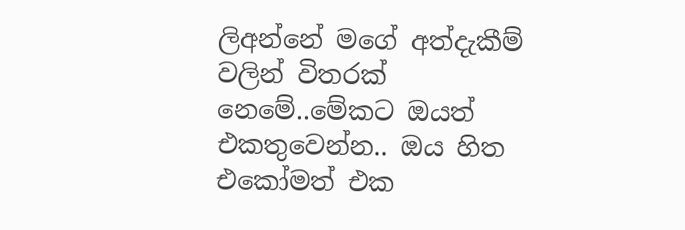ලිඅන්නේ මගේ අත්දැකීම් වලින් විතරක් නෙමේ..මේකට ඔයත් එකතුවෙන්න.. ඔය හිත එකෝමත් එක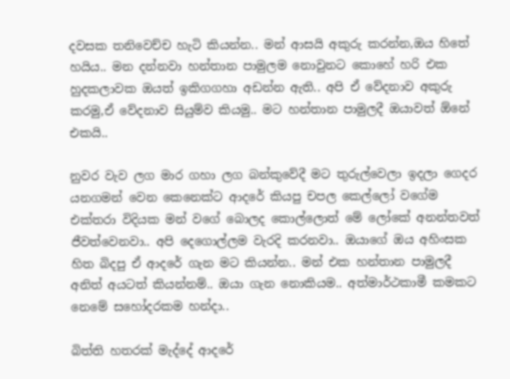දවසක තනිවෙච්ච හැටි කියන්න.. මන් ආසයි අකුරු කරන්න,ඔය හිතේ හයිය.. මන දන්නවා හන්තාන පාමුලම නොවුනට කොහේ හරි එක හුදකලාවක ඔයත් ඉකිගගහා අඩන්න ඇති.. අපි ඒ වේදනාව අකුරු කරමු,ඒ වේදනාව සියුම්ව කියමු.. මට හන්තාන පාමුලදී ඔයාවත් ඕනේ එකයි..

නුවර වැව ලග මාර ගහා ලග බන්කුවේදී මට තුරුල්වෙලා ඉදලා ගෙදර යනගමන් වෙන කෙනෙක්ට ආදරේ කියපු චපල කෙල්ලෝ වගේම එක්තරා විදියක මන් වගේ බොලද කොල්ලොත් මේ ලෝකේ අනන්තවත් ජීවත්වෙනවා.. අපි දෙගොල්ලම වැරදි කරනවා.. ඔයාගේ ඔය අහිංසක හිත බිදපු ඒ ආදරේ ගැන මට කියන්න.. මන් එක හන්තාන පාමුලදී අනිත් අයටත් කියන්නම්.. ඔයා ගැන නොකියම.. අත්මාර්ථකාමී කමකට නෙමේ සහෝදරකම හන්දා..

බිත්ති හතරක් මැද්දේ ආදරේ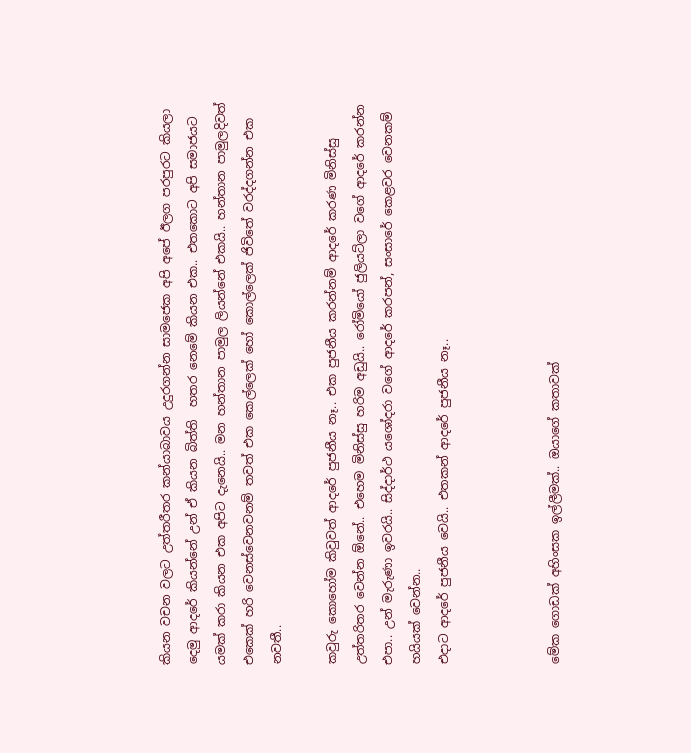කියන වචන වලට උත්තරීතර කන්යාබාවය උදුරගන්න සාමජෙක අපි අපේ ඊලග පරපුරට කියලා දෙමු ආදරේ කියන්නේ උන් ඒ කියන බිත්ති  හතර නෙමේ කියන එක.. එතකොට අපි සමාජයට යමක් කරා කියන එක අපි‍ට දැනෙයි.. මන හන්තාන පාමුල ලියන්නේ එකයි.. හන්තාන පාමුලදිවත් එකෙක් හරි වෙනස්වෙනවනම් තවත් එක කෙල්ලෙක් හෝ කොල්ලෙක් ජිවිතේ වරද්දගන්න එක නවතී..

කවුරු කොහෝම කිවුවත් ආදරේ පුජනීය නෑ.. එක පුජනීය කරන්නම් ආදරේ කරණ මිනිස්සු උත්තරිතර වෙන්න ඕනේ.. එහෙම මිනිස්සු හරිම අඩුයි.. රෝමියෝ ජුලියට්ලා වගේ ආදරේ කරන්න එපා.. උන් මැරුණා ඉවරයි.. සිද්දාර්ථ යශෝදරා වගේ ආදරේ කරපන්, සංසාරේ කෙළවර වෙනකම් හයියක් වෙන්න..
එදාට ආදරේ පුජනීය වෙයි.. එතකන් ආදරේ පුජනීය නෑ..



මේක ගොඩක් අහිංසක ඉල්ලීමක්.. ඔයාගේ කතාවක්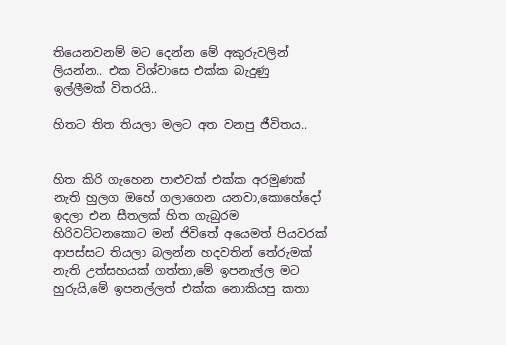තියෙනවනම් මට දෙන්න මේ අකුරුවලින් ලියන්න.. එක විශ්වාසෙ එක්ක බැදුණු ඉල්ලීමක් විතරයි..

හිතට තිත තියලා මලට අත වනපු ජීවිතය..


හිත කිරි ගැහෙන පාළුවක් එක්ක අරමුණක් නැති හුලග ඔහේ ගලාගෙන යනවා,කොහේදෝ ඉදලා එන සීතලක් හිත ගැබුරම හිරිවට්ටනකොට මන් ජිවිතේ අයෙමත් පියවරක් ආපස්සට තියලා බලන්න හදවතින් තේරුමක් නැති උත්සහයක් ගත්තා,මේ ඉපනැල්ල මට හුරුයි,මේ ඉපනල්ලත් එක්ක නොකියපු කතා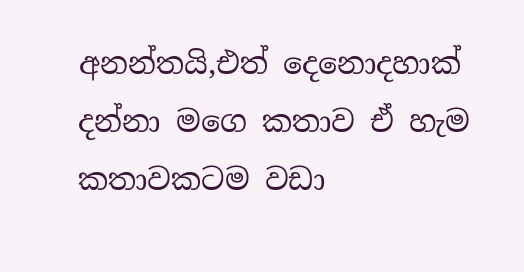අනන්තයි,එත් දෙනොදහාක් දන්නා මගෙ කතාව ඒ හැම කතාවකටම වඩා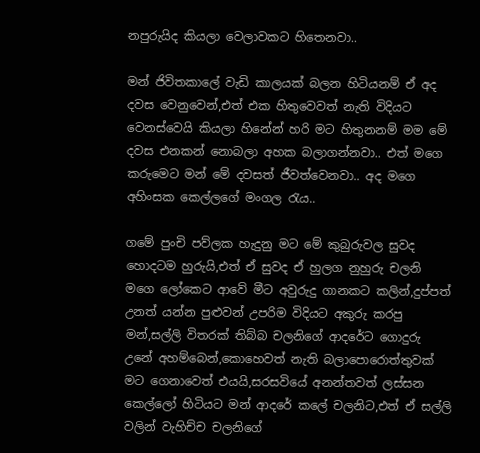නපුරුයිද කියලා වෙලාවකට හිතෙනවා..

මන් ජිවිතකාලේ වැඩි කාලයක් බලන හිටියනම් ඒ අද දවස වෙනුවෙන්,එත් එක හිතුවෙවත් නැති විදියට වෙනස්වෙයි කියලා හිනේන් හරි මට හිතුනනම් මම මේ දවස එනකන් නොබලා අහක බලාගන්නවා.. එත් මගෙ කරුමෙට මන් මේ දවසත් ජීවත්වෙනවා.. අද මගෙ අහිංසක කෙල්ලගේ මංගල රැය..

ගමේ පුංචි පව්ලක හැදුනු මට මේ කුබුරුවල සුවද හොදටම හුරුයි,එත් ඒ සුවද ඒ හුලග නුහුරු චලනි මගෙ ලෝකෙට ආවේ මීට අවුරුදු ගානකට කලින්,දුප්පත් උනත් යන්න පුළුවන් උපරිම විදියට අකුරු කරපු මන්,සල්ලි විතරක් තිබ්බ චලනිගේ ආදරේට ගොදුරු උනේ අහම්බෙන්,කොහෙවත් නැති බලාපොරොත්තුවක් මට ගෙනාවෙත් එයයි,සරසවියේ අනන්තවත් ලස්සන කෙල්ලෝ හිටියට මන් ආදරේ කලේ චලනිට,එත් ඒ සල්ලි වලින් වැහිච්ච චලනිගේ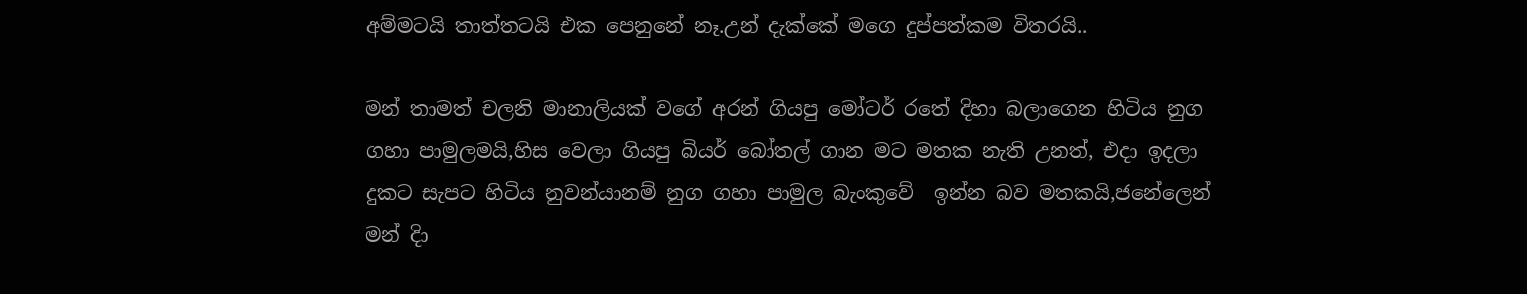අම්මටයි තාත්තටයි එක පෙනුනේ නෑ.උන් දැක්කේ මගෙ දුප්පත්කම විතරයි..

මන් තාමත් චලනි මානාලියක් වගේ අරන් ගියපු මෝටර් රතේ දිහා බලාගෙන හිටිය නුග ගහා පාමුලමයි,හිස වෙලා ගියපු බියර් බෝතල් ගාන මට මතක නැති උනත්, එදා ඉදලා දුකට සැපට හිටිය නුවන්යානම් නුග ගහා පාමුල බැංකුවේ  ඉන්න බව මතකයි,ජනේලෙන් මන් දි‍ා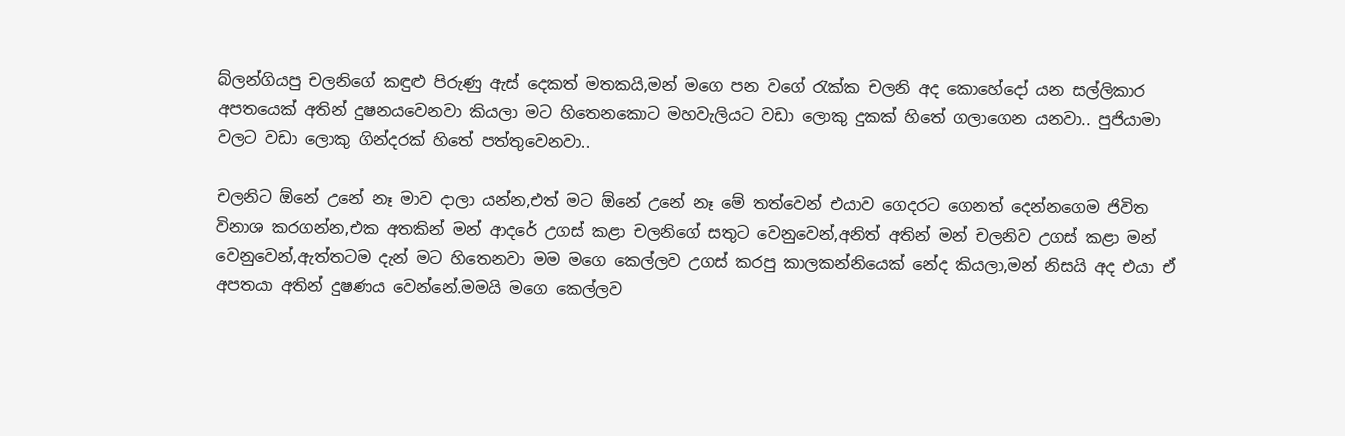බ්ලන්ගියපු චලනිගේ කඳුළු පිරුණු ඇස් දෙකත් මතකයි,මන් මගෙ පන වගේ රැක්ක චලනි අද කොහේදෝ යන සල්ලිකාර අපතයෙක් අතින් දුෂනයවෙනවා කියලා මට හිතෙනකොට මහවැලියට වඩා ලොකු දුකක් හිතේ ගලාගෙන යනවා.. පුජියාමා වලට වඩා ලොකු ගින්දරක් හිතේ පත්තුවෙනවා..

චලනිට ඕනේ උනේ නෑ මාව දාලා යන්න,එත් මට ඕනේ උනේ නෑ මේ තත්වෙන් එයාව ගෙදරට ගෙනත් දෙන්නගෙම ජිවිත විනාශ කරගන්න,එක අතකින් මන් ආදරේ උගස්‌ කළා චලනිගේ සතුට වෙනුවෙන්,අනිත් අතින් මන් චලනිව උගස්‌ කළා මන් වෙනුවෙන්,ඇත්තටම දැන් මට හිතෙනවා මම මගෙ කෙල්ලව උගස්‌ කරපු කාලකන්නියෙක් නේද කියලා,මන් නිසයි අද එයා ඒ අපතයා අතින් දුෂණය වෙන්නේ.මමයි මගෙ කෙල්ලව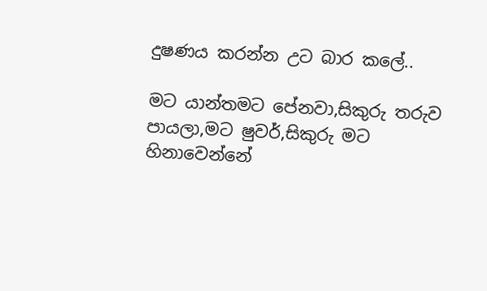දුෂණය කරන්න උට බාර කලේ..

මට යාන්තමට පේනවා,සිකුරු තරුව පායලා,මට ෂුවර්,සිකුරු මට හිනාවෙන්නේ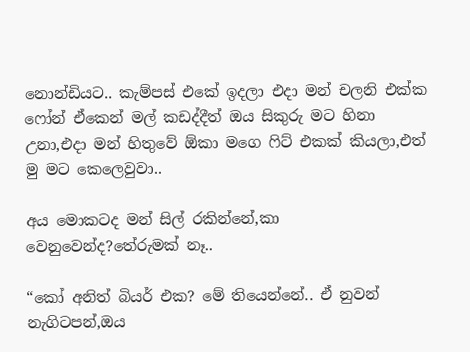නොන්ඩියට.. කැම්පස් එකේ ඉදලා එදා මන් චලනි එක්ක ෆෝන් ඒකෙන් මල් කඩද්දීත් ඔය සිකුරු මට හිනා උනා,එදා මන් හිතුවේ ඕකා මගෙ ෆිට් එකක් කියලා,එත් මු මට කෙලෙවුවා..

අය මොකටද මන් සිල් රකින්නේ,කා වෙනුවෙන්ද?තේරුමක් නෑ..

“කෝ අනිත් බියර් එක? මේ තියෙන්නේ.. ඒ නුවන් නැගිටපන්,ඔය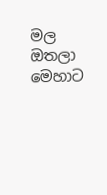මල ඔතලා මෙහාට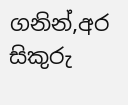ගනින්,අර සිකුරු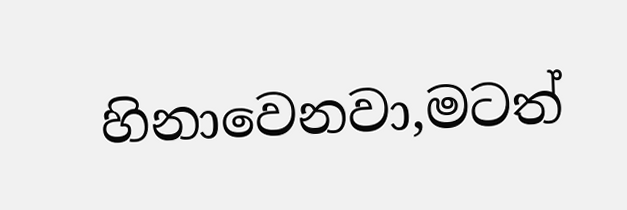හිනාවෙනවා,මටත්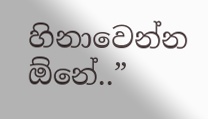හිනාවෙන්න ඕනේ..”